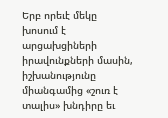Երբ որեւէ մեկը խոսում է արցախցիների իրավունքների մասին, իշխանությունը միանգամից «շուռ է տալիս» խնդիրը եւ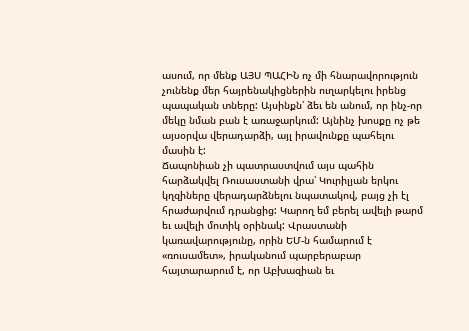ասում, որ մենք ԱՅՍ ՊԱՀԻՆ ոչ մի հնարավորություն չունենք մեր հայրենակիցներին ուղարկելու իրենց պապական տները: Այսինքն՝ ձեւ են անում, որ ինչ-որ մեկը նման բան է առաջարկում: Այնինչ խոսքը ոչ թե այսօրվա վերադարձի, այլ իրավունքը պահելու մասին է:
Ճապոնիան չի պատրաստվում այս պահին հարձակվել Ռուսաստանի վրա՝ Կուրիլյան երկու կղզիները վերադարձնելու նպատակով, բայց չի էլ հրաժարվում դրանցից: Կարող եմ բերել ավելի թարմ եւ ավելի մոտիկ օրինակ: Վրաստանի կառավարությունը, որին ԵՄ-ն համարում է «ռուսամետ», իրականում պարբերաբար հայտարարում է, որ Աբխազիան եւ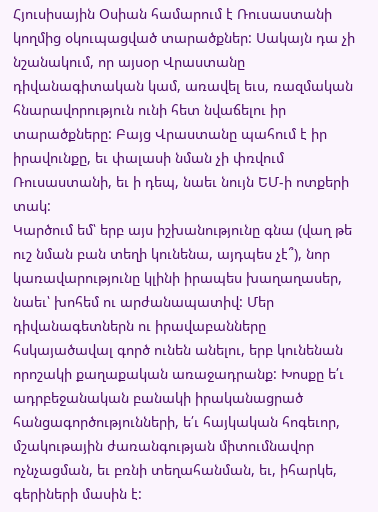Հյուսիսային Օսիան համարում է Ռուսաստանի կողմից օկուպացված տարածքներ: Սակայն դա չի նշանակում, որ այսօր Վրաստանը դիվանագիտական կամ, առավել եւս, ռազմական հնարավորություն ունի հետ նվաճելու իր տարածքները: Բայց Վրաստանը պահում է իր իրավունքը, եւ փալասի նման չի փռվում Ռուսաստանի, եւ ի դեպ, նաեւ նույն ԵՄ-ի ոտքերի տակ:
Կարծում եմ՝ երբ այս իշխանությունը գնա (վաղ թե ուշ նման բան տեղի կունենա, այդպես չէ՞), նոր կառավարությունը կլինի իրապես խաղաղասեր, նաեւ՝ խոհեմ ու արժանապատիվ: Մեր դիվանագետներն ու իրավաբանները հսկայածավալ գործ ունեն անելու, երբ կունենան որոշակի քաղաքական առաջադրանք: Խոսքը ե՛ւ ադրբեջանական բանակի իրականացրած հանցագործությունների, ե՛ւ հայկական հոգեւոր, մշակութային ժառանգության միտումնավոր ոչնչացման, եւ բռնի տեղահանման, եւ, իհարկե, գերիների մասին է: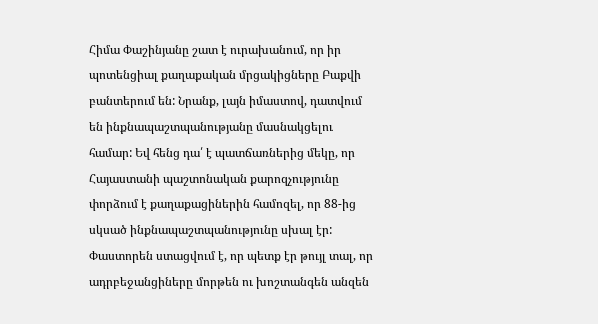Հիմա Փաշինյանը շատ է ուրախանում, որ իր պոտենցիալ քաղաքական մրցակիցները Բաքվի բանտերում են: Նրանք, լայն իմաստով, դատվում են ինքնապաշտպանությանը մասնակցելու համար: Եվ հենց դա՛ է պատճառներից մեկը, որ Հայաստանի պաշտոնական քարոզչությունը փորձում է քաղաքացիներին համոզել, որ 88-ից սկսած ինքնապաշտպանությունը սխալ էր: Փաստորեն ստացվում է, որ պետք էր թույլ տալ, որ ադրբեջանցիները մորթեն ու խոշտանգեն անզեն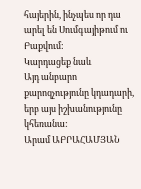հայերին, ինչպես որ դա արել են Սումգայիթում ու Բաքվում:
Կարդացեք նաև
Այդ անբարո քարոզչությունը կդադարի, երբ այս իշխանությունը կհեռանա:
Արամ ԱԲՐԱՀԱՄՅԱՆ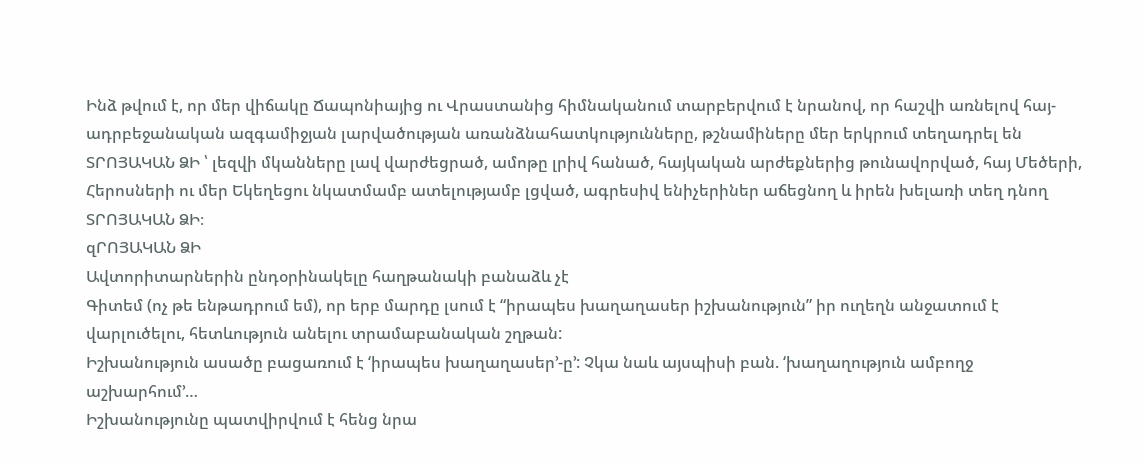Ինձ թվում է, որ մեր վիճակը Ճապոնիայից ու Վրաստանից հիմնականում տարբերվում է նրանով, որ հաշվի առնելով հայ-ադրբեջանական ազգամիջյան լարվածության առանձնահատկությունները, թշնամիները մեր երկրում տեղադրել են ՏՐՈՅԱԿԱՆ ՁԻ ՝ լեզվի մկանները լավ վարժեցրած, ամոթը լրիվ հանած, հայկական արժեքներից թունավորված, հայ Մեծերի, Հերոսների ու մեր Եկեղեցու նկատմամբ ատելությամբ լցված, ագրեսիվ ենիչերիներ աճեցնող և իրեն խելառի տեղ դնող ՏՐՈՅԱԿԱՆ ՁԻ։
զՐՈՅԱԿԱՆ ՁԻ
Ավտորիտարներին ընդօրինակելը հաղթանակի բանաձև չէ
Գիտեմ (ոչ թե ենթադրում եմ), որ երբ մարդը լսում է “իրապես խաղաղասեր իշխանություն” իր ուղեղն անջատում է վարլուծելու, հետևություն անելու տրամաբանական շղթան:
Իշխանություն ասածը բացառում է ‘իրապես խաղաղասեր’-ը’: Չկա նաև այսպիսի բան. ‘խաղաղություն ամբողջ աշխարհում’…
Իշխանությունը պատվիրվում է հենց նրա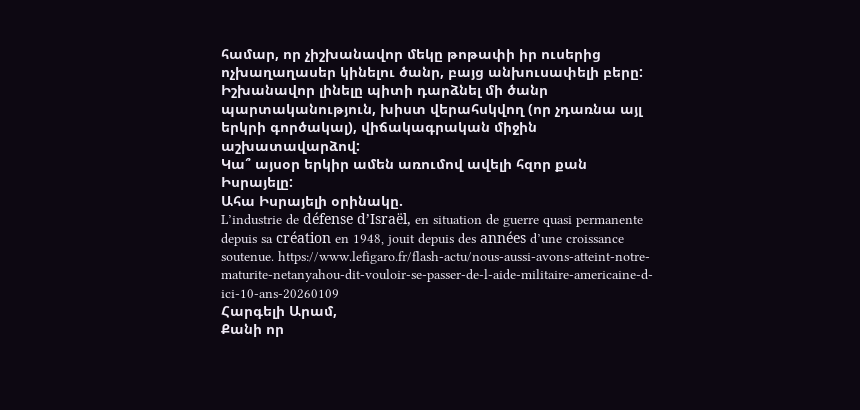համար, որ չիշխանավոր մեկը թոթափի իր ուսերից ոչխաղաղասեր կինելու ծանր, բայց անխուսափելի բերը:
Իշխանավոր լինելը պիտի դարձնել մի ծանր պարտականություն, խիստ վերահսկվող (որ չդառնա այլ երկրի գործակալ), վիճակագրական միջին աշխատավարձով:
Կա՞ այսօր երկիր ամեն առումով ավելի հզոր քան Իսրայելը:
Ահա Իսրայելի օրինակը.
L’industrie de défense d’Israël, en situation de guerre quasi permanente depuis sa création en 1948, jouit depuis des années d’une croissance soutenue. https://www.lefigaro.fr/flash-actu/nous-aussi-avons-atteint-notre-maturite-netanyahou-dit-vouloir-se-passer-de-l-aide-militaire-americaine-d-ici-10-ans-20260109
Հարգելի Արամ,
Քանի որ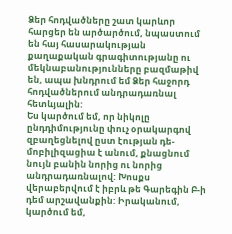Ձեր հոդվածները շատ կարևոր հարցեր են արծարծում, նպաստում են հայ հասարակության քաղաքական գրագիտությանը ու մեկնաբանությունները բազմաթիվ են, ապա խնդրում եմ Ձեր հաջորդ հոդվածներում անդրադառնալ հետևյալին:
Ես կարծում եմ, որ նիկոլը ընդդիմությունը փուչ օրակարգով զբաղեցնելով ըստ էության դե-մոբիլիզացիա է անում, քնացնում նույն բանին նորից ու նորից անդրադառնալով: Խոսքս վերաբերվում է իբրև թե Գարեգին Բ-ի դեմ արշավանքին: Իրականում, կարծում եմ,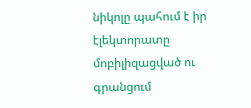նիկոլը պահում է իր էլեկտորատը մոբիլիզացված ու գրանցում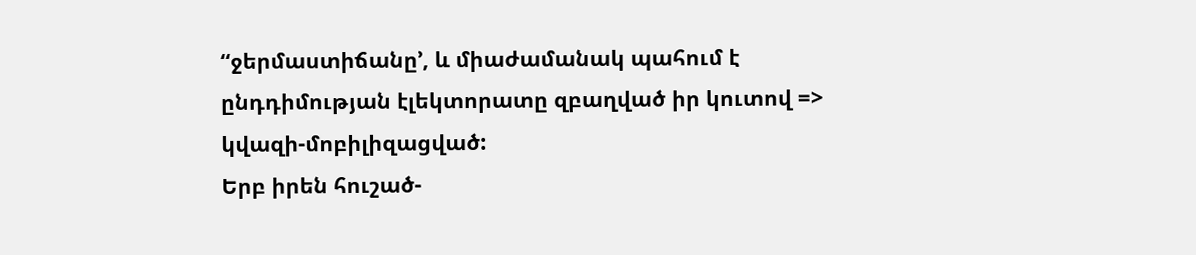“ջերմաստիճանը’, և միաժամանակ պահում է ընդդիմության էլեկտորատը զբաղված իր կուտով => կվազի-մոբիլիզացված:
Երբ իրեն հուշած-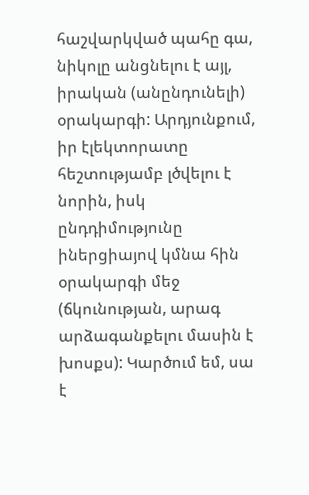հաշվարկված պահը գա, նիկոլը անցնելու է այլ, իրական (անընդունելի) օրակարգի: Արդյունքում, իր էլեկտորատը հեշտությամբ լծվելու է նորին, իսկ ընդդիմությունը իներցիայով կմնա հին օրակարգի մեջ (ճկունության, արագ արձագանքելու մասին է խոսքս): Կարծում եմ, սա է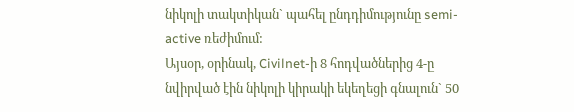նիկոլի տակտիկան` պահել ընդդիմությունը semi-active ռեժիմում:
Այսօր, օրինակ, Civilnet-ի 8 հոդվածներից 4-ը նվիրված էին նիկոլի կիրակի եկեղեցի գնալուն` 50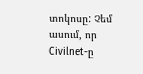տոկոսը: Չեմ ասում, որ Civilnet-ը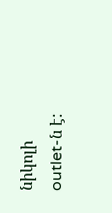նիկոլի outlet-ն է: